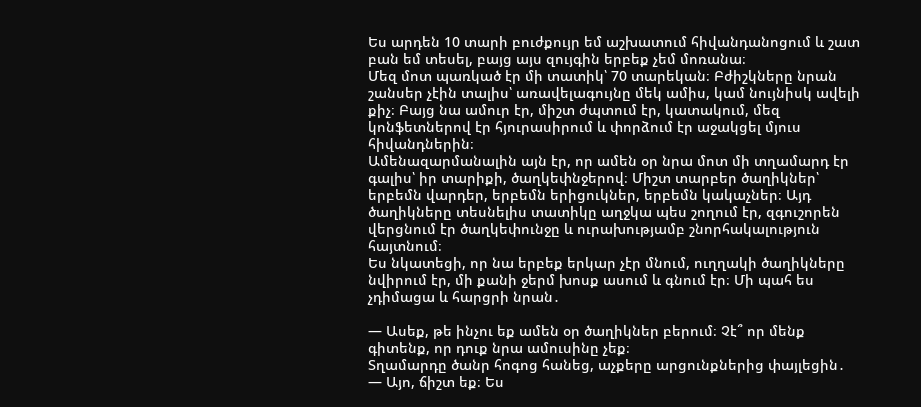Ես արդեն 10 տարի բուժքույր եմ աշխատում հիվանդանոցում և շատ բան եմ տեսել, բայց այս զույգին երբեք չեմ մոռանա։
Մեզ մոտ պառկած էր մի տատիկ՝ 70 տարեկան։ Բժիշկները նրան շանսեր չէին տալիս՝ առավելագույնը մեկ ամիս, կամ նույնիսկ ավելի քիչ։ Բայց նա ամուր էր, միշտ ժպտում էր, կատակում, մեզ կոնֆետներով էր հյուրասիրում և փորձում էր աջակցել մյուս հիվանդներին։
Ամենազարմանալին այն էր, որ ամեն օր նրա մոտ մի տղամարդ էր գալիս՝ իր տարիքի, ծաղկեփնջերով։ Միշտ տարբեր ծաղիկներ՝ երբեմն վարդեր, երբեմն երիցուկներ, երբեմն կակաչներ։ Այդ ծաղիկները տեսնելիս տատիկը աղջկա պես շողում էր, զգուշորեն վերցնում էր ծաղկեփունջը և ուրախությամբ շնորհակալություն հայտնում։
Ես նկատեցի, որ նա երբեք երկար չէր մնում, ուղղակի ծաղիկները նվիրում էր, մի քանի ջերմ խոսք ասում և գնում էր։ Մի պահ ես չդիմացա և հարցրի նրան․

— Ասեք, թե ինչու եք ամեն օր ծաղիկներ բերում։ Չէ՞ որ մենք գիտենք, որ դուք նրա ամուսինը չեք։
Տղամարդը ծանր հոգոց հանեց, աչքերը արցունքներից փայլեցին․
— Այո, ճիշտ եք։ Ես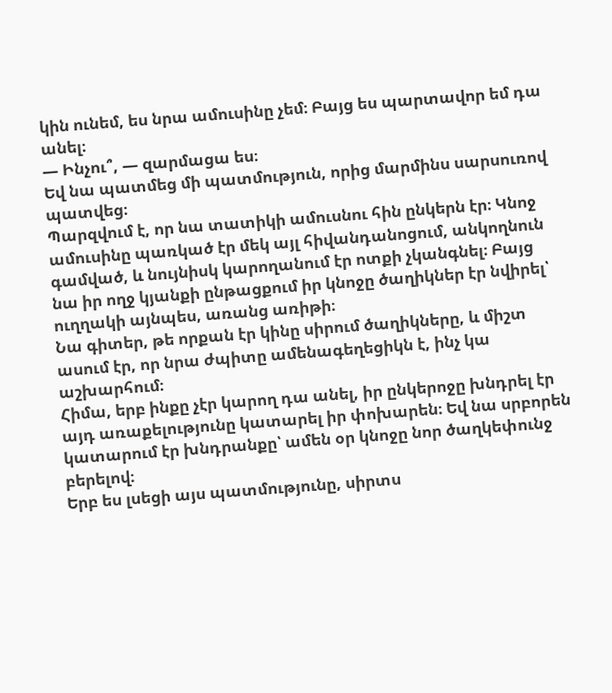կին ունեմ, ես նրա ամուսինը չեմ։ Բայց ես պարտավոր եմ դա անել։
— Ինչու՞, — զարմացա ես։
Եվ նա պատմեց մի պատմություն, որից մարմինս սարսուռով պատվեց։
Պարզվում է, որ նա տատիկի ամուսնու հին ընկերն էր։ Կնոջ ամուսինը պառկած էր մեկ այլ հիվանդանոցում, անկողնուն գամված, և նույնիսկ կարողանում էր ոտքի չկանգնել։ Բայց նա իր ողջ կյանքի ընթացքում իր կնոջը ծաղիկներ էր նվիրել՝ ուղղակի այնպես, առանց առիթի։
Նա գիտեր, թե որքան էր կինը սիրում ծաղիկները, և միշտ ասում էր, որ նրա ժպիտը ամենագեղեցիկն է, ինչ կա աշխարհում։
Հիմա, երբ ինքը չէր կարող դա անել, իր ընկերոջը խնդրել էր այդ առաքելությունը կատարել իր փոխարեն։ Եվ նա սրբորեն կատարում էր խնդրանքը՝ ամեն օր կնոջը նոր ծաղկեփունջ բերելով։
Երբ ես լսեցի այս պատմությունը, սիրտս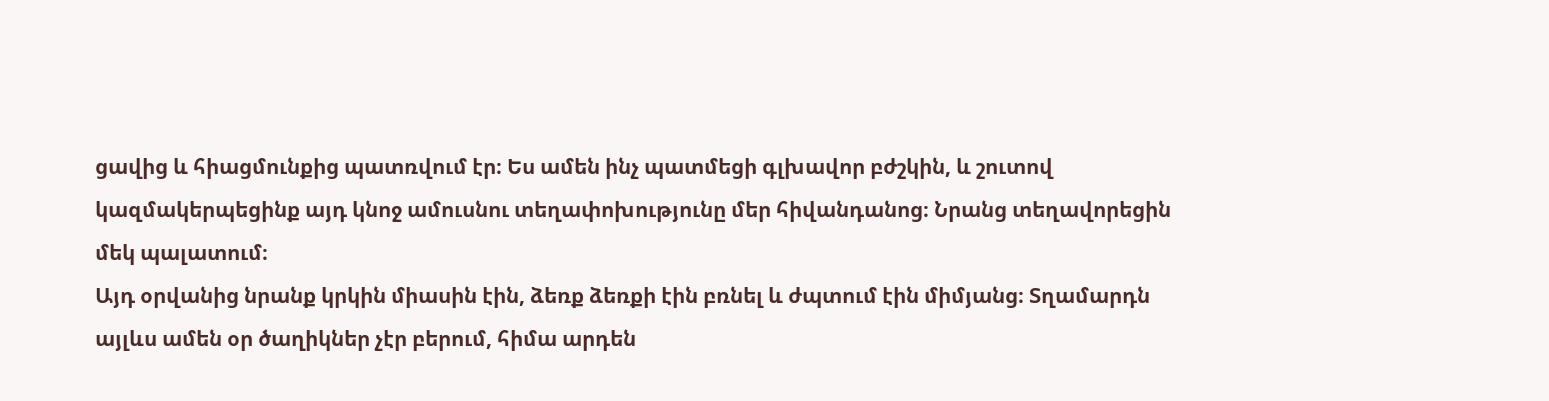ցավից և հիացմունքից պատռվում էր։ Ես ամեն ինչ պատմեցի գլխավոր բժշկին, և շուտով կազմակերպեցինք այդ կնոջ ամուսնու տեղափոխությունը մեր հիվանդանոց։ Նրանց տեղավորեցին մեկ պալատում։
Այդ օրվանից նրանք կրկին միասին էին, ձեռք ձեռքի էին բռնել և ժպտում էին միմյանց։ Տղամարդն այլևս ամեն օր ծաղիկներ չէր բերում, հիմա արդեն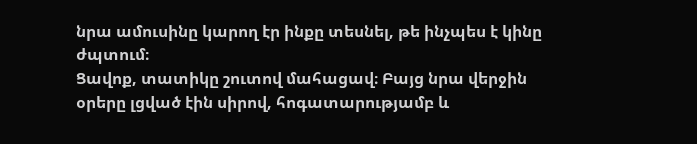նրա ամուսինը կարող էր ինքը տեսնել, թե ինչպես է կինը ժպտում։
Ցավոք, տատիկը շուտով մահացավ։ Բայց նրա վերջին օրերը լցված էին սիրով, հոգատարությամբ և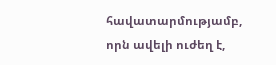հավատարմությամբ, որն ավելի ուժեղ է,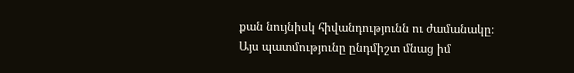քան նույնիսկ հիվանդությունն ու ժամանակը։
Այս պատմությունը ընդմիշտ մնաց իմ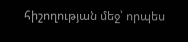հիշողության մեջ՝ որպես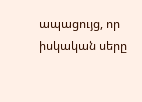ապացույց, որ իսկական սերը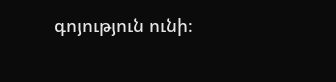գոյություն ունի։